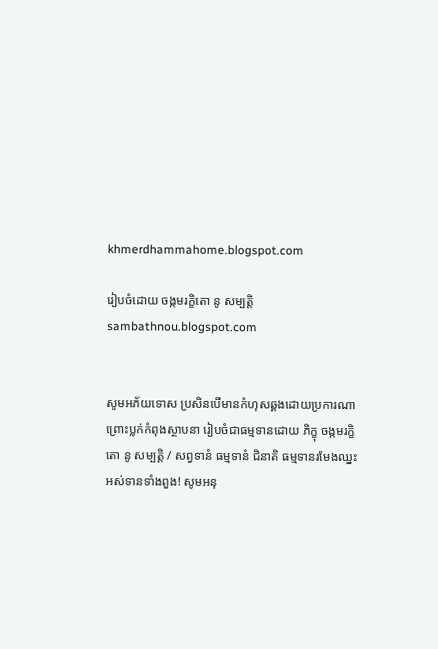khmerdhammahome.blogspot.com

រៀបចំដោយ ចង្កមរក្ខិតោ នូ សម្បត្តិ sambathnou.blogspot.com


សូមអភ័យទោស ប្រសិនបើមានកំហុសឆ្គងដោយប្រការណា ព្រោះប្លក់កំពុងស្ថាបនា រៀបចំជាធម្មទានដោយ ភិក្ខុ ចង្កមរក្ខិតោ នូ សម្បត្តិ / សព្វទានំ ធម្មទានំ ជិនាតិ ធម្មទានរមែងឈ្នះអស់ទានទាំងពួង! សូមអនុ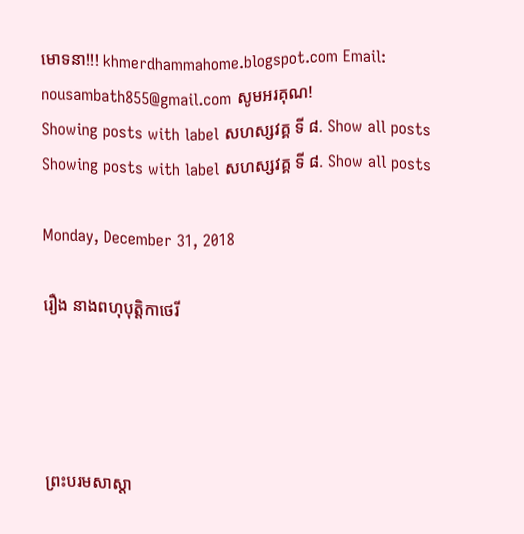មោទនា!!! khmerdhammahome.blogspot.com Email: nousambath855@gmail.com សូមអរគុណ!
Showing posts with label សហស្សវគ្គ ទី ៨. Show all posts
Showing posts with label សហស្សវគ្គ ទី ៨. Show all posts

Monday, December 31, 2018

រឿង នាងពហុបុត្តិកាថេរី




ព្រះបរមសាស្តា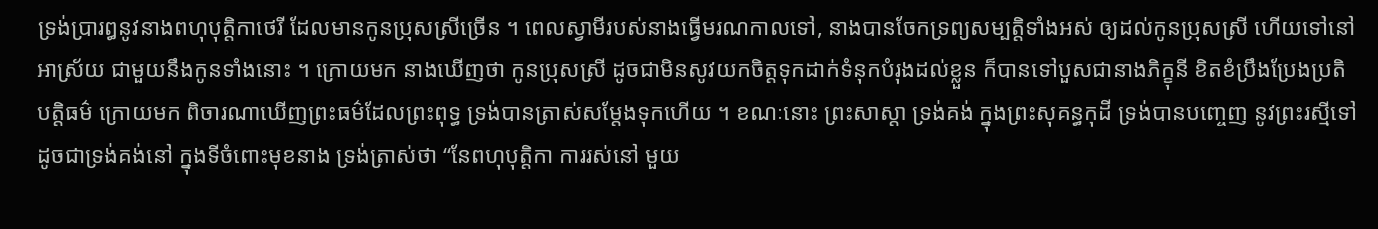ទ្រង់ប្រារឰនូវនាងពហុបុត្តិកាថេរី ដែលមានកូនប្រុសស្រីច្រើន ។ ពេលស្វាមីរបស់នាងធ្វើមរណកាលទៅ, នាងបានចែកទ្រព្យសម្បត្តិទាំងឣស់ ឲ្យដល់កូនប្រុសស្រី ហើយទៅនៅឣាស្រ័យ ជាមួយនឹងកូនទាំងនោះ ។ ក្រោយមក នាងឃើញថា កូនប្រុសស្រី ដូចជាមិនសូវយកចិត្តទុកដាក់ទំនុកបំរុងដល់ខ្លួន ក៏បានទៅបួសជានាងភិក្ខុនី ខិតខំប្រឹងប្រែងប្រតិបត្តិធម៌ ក្រោយមក ពិចារណាឃើញព្រះធម៌ដែលព្រះពុទ្ធ ទ្រង់បានត្រាស់សម្តែងទុកហើយ ។ ខណៈនោះ ព្រះសាស្តា ទ្រង់គង់ ក្នុងព្រះសុគន្ធកុដី ទ្រង់បានបញ្ចេញ នូវព្រះរស្មីទៅ ដូចជាទ្រង់គង់នៅ ក្នុងទីចំពោះមុខនាង ទ្រង់ត្រាស់ថា “នែពហុបុត្តិកា ការរស់នៅ មួយ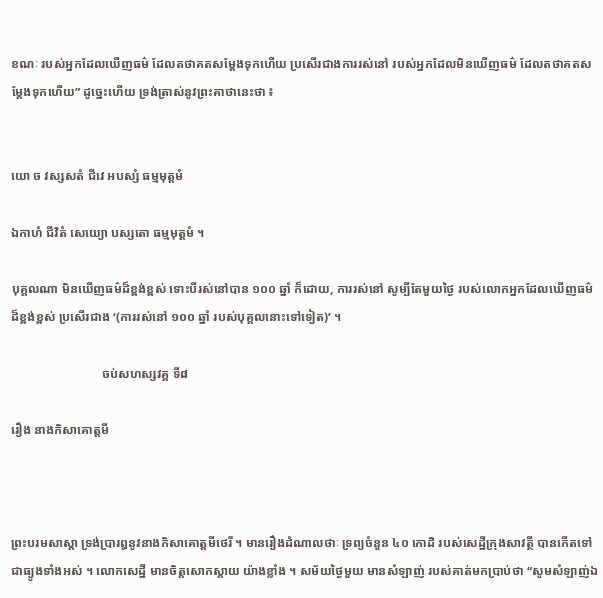ខណៈ របស់ឣ្នកដែលឃើញធម៌ ដែលតថាគតសម្តែងទុកហើយ ប្រសើរជាងការរស់នៅ របស់ឣ្នកដែលមិនឃើញធម៌ ដែលតថាគតសម្តែងទុកហើយ” ដូច្នេះហើយ ទ្រង់ត្រាស់នូវព្រះគាថានេះថា ៖


យោ ច វស្សសតំ ជីវេ ឣបស្សំ ធម្មមុត្តមំ

ឯកាហំ ជីវិតំ សេយ្យោ បស្សតោ ធម្មមុត្តមំ ។

បុគ្គលណា មិនឃើញធម៌ដ៏ខ្ពង់ខ្ពស់ ទោះបីរស់នៅបាន ១០០ ឆ្នាំ ក៏ដោយ, ការរស់នៅ សូម្បីតែមួយថ្ងៃ របស់លោកឣ្នកដែលឃើញធម៌ ដ៏ខ្ពង់ខ្ពស់ ប្រសើរជាង ‘(ការរស់នៅ ១០០ ឆ្នាំ របស់បុគ្គលនោះទៅទៀត)’ ។

                             ចប់សហស្សវគ្គ ទី៨

រឿង នាងកិសាគោត្តមី



ព្រះបរមសាស្តា ទ្រង់ប្រារឰនូវនាងកិសាគោត្តមីថេរី ។ មានរឿងដំណាលថាៈ ទ្រព្យចំនួន ៤០ កោដិ របស់សេដ្ឋីក្រុងសាវត្ថី បានកើតទៅជាធ្យូងទាំងឣស់ ។ លោកសេដ្ឋី មានចិត្តសោកស្តាយ យ៉ាងខ្លាំង ។ សម័យថ្ងៃមួយ មានសំឡាញ់ របស់គាត់មកប្រាប់ថា “សូមសំឡាញ់ឯ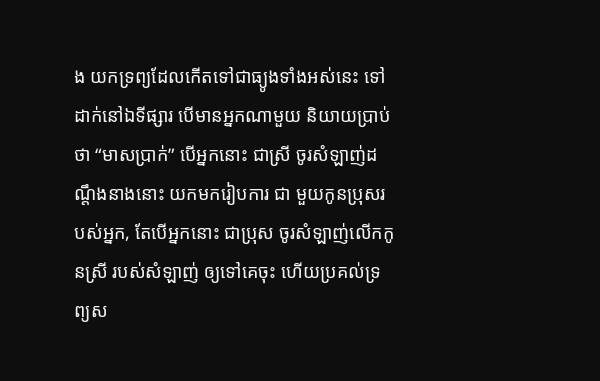ង យកទ្រព្យដែលកើតទៅជាធ្យូងទាំងឣស់នេះ ទៅដាក់នៅឯទីផ្សារ បើមានឣ្នកណាមួយ និយាយប្រាប់ថា “មាសប្រាក់” បើឣ្នកនោះ ជាស្រី ចូរសំឡាញ់ដណ្តឹងនាងនោះ យកមករៀបការ ជា មួយកូនប្រុសរបស់ឣ្នក, តែបើឣ្នកនោះ ជាប្រុស ចូរសំឡាញ់លើកកូនស្រី របស់សំឡាញ់ ឲ្យទៅគេចុះ ហើយប្រគល់ទ្រព្យស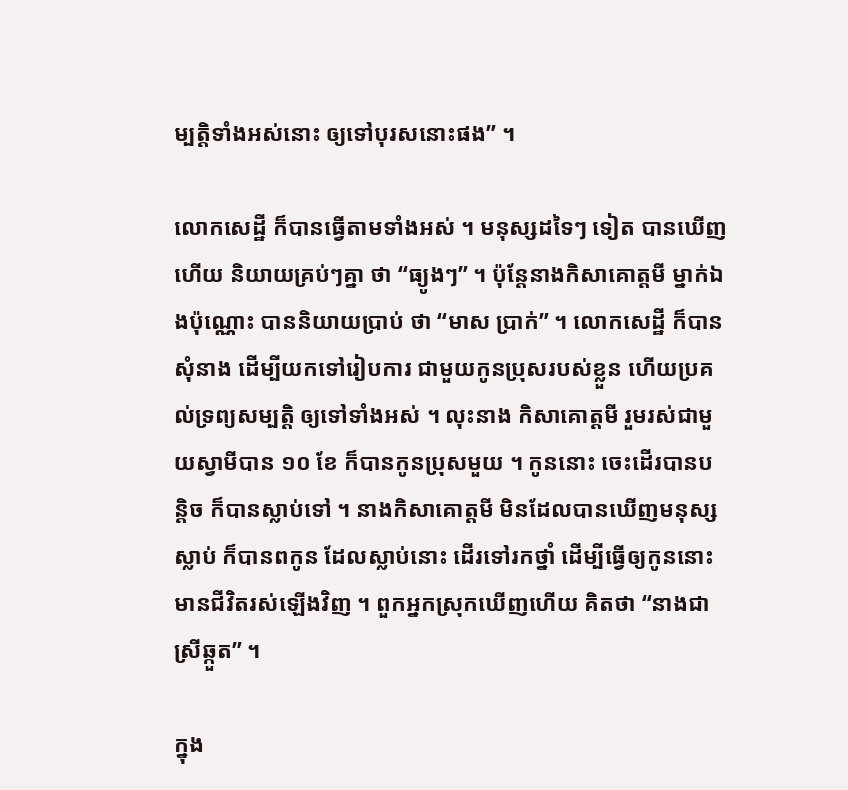ម្បត្តិទាំងឣស់នោះ ឲ្យទៅបុរសនោះផង” ។

លោកសេដ្ឋី ក៏បានធ្វើតាមទាំងឣស់ ។ មនុស្សដទៃៗ ទៀត បានឃើញហើយ និយាយគ្រប់ៗគ្នា ថា “ធ្យូងៗ” ។ ប៉ុន្តែនាងកិសាគោត្តមី ម្នាក់ឯងប៉ុណ្ណោះ បាននិយាយប្រាប់ ថា “មាស ប្រាក់” ។ លោកសេដ្ឋី ក៏បានសុំនាង ដើម្បីយកទៅរៀបការ ជាមួយកូនប្រុសរបស់ខ្លួន ហើយប្រគល់ទ្រព្យសម្បត្តិ ឲ្យទៅទាំងឣស់ ។ លុះនាង កិសាគោត្តមី រួមរស់ជាមួយស្វាមីបាន ១០ ខែ ក៏បានកូនប្រុសមួយ ។ កូននោះ ចេះដើរបានបន្តិច ក៏បានស្លាប់ទៅ ។ នាងកិសាគោត្តមី មិនដែលបានឃើញមនុស្សស្លាប់ ក៏បានពកូន ដែលស្លាប់នោះ ដើរទៅរកថ្នាំ ដើម្បីធ្វើឲ្យកូននោះ មានជីវិតរស់ឡើងវិញ ។ ពួកឣ្នកស្រុកឃើញហើយ គិតថា “នាងជាស្រីឆ្កួត” ។

ក្នុង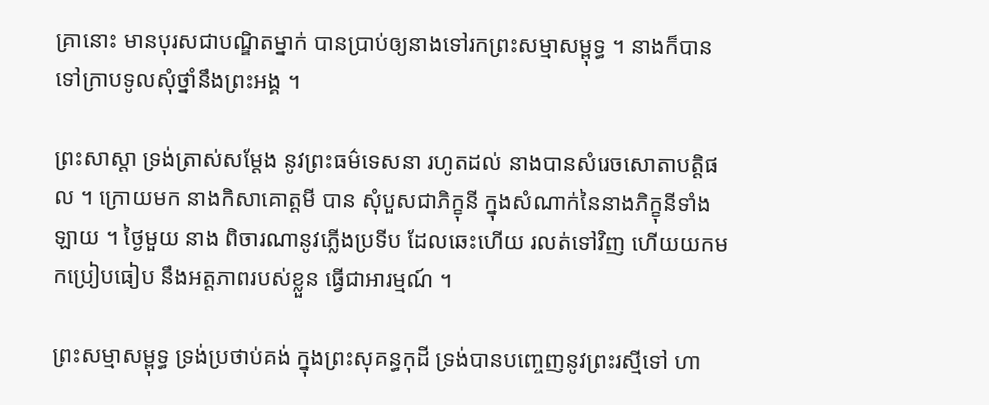គ្រានោះ មានបុរសជាបណ្ឌិតម្នាក់ បានប្រាប់ឲ្យនាងទៅរកព្រះសម្មាសម្ពុទ្ធ ។ នាងក៏បានទៅក្រាបទូលសុំថ្នាំនឹងព្រះឣង្គ ។

ព្រះសាស្តា ទ្រង់ត្រាស់សម្តែង នូវព្រះធម៌ទេសនា រហូតដល់ នាងបានសំរេចសោតាបត្តិផល ។ ក្រោយមក នាងកិសាគោត្តមី បាន សុំបួសជាភិក្ខុនី ក្នុងសំណាក់នៃនាងភិក្ខុនីទាំងឡាយ ។ ថ្ងៃមួយ នាង ពិចារណានូវភ្លើងប្រទីប ដែលឆេះហើយ រលត់ទៅវិញ ហើយយកមកប្រៀបធៀប នឹងឣត្តភាពរបស់ខ្លួន ធ្វើជាឣារម្មណ៍ ។

ព្រះសម្មាសម្ពុទ្ធ ទ្រង់ប្រថាប់គង់ ក្នុងព្រះសុគន្ធកុដី ទ្រង់បានបញ្ចេញនូវព្រះរស្មីទៅ ហា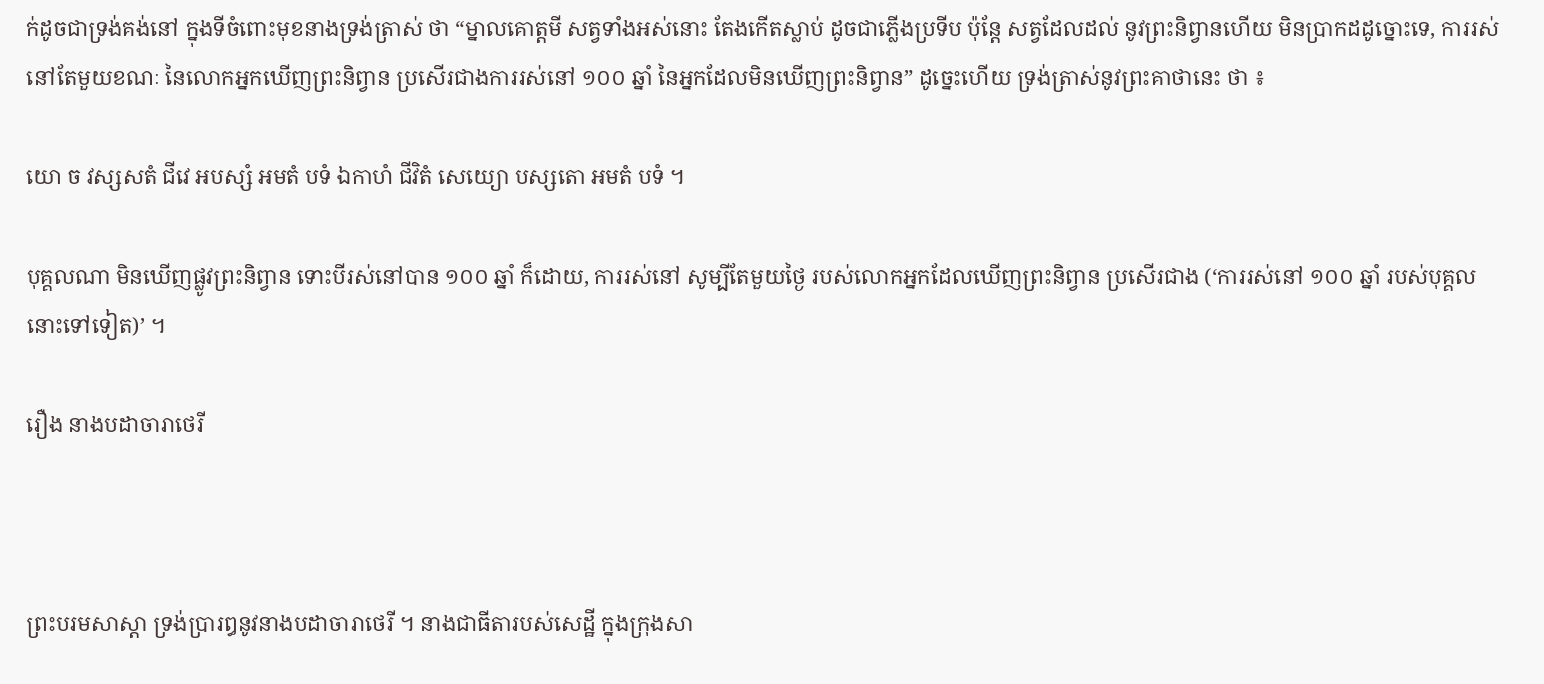ក់ដូចជាទ្រង់គង់នៅ ក្នុងទីចំពោះមុខនាងទ្រង់ត្រាស់ ថា “ម្នាលគោត្តមី សត្វទាំងឣស់នោះ តែងកើតស្លាប់ ដូចជាភ្លើងប្រទីប ប៉ុន្តែ សត្វដែលដល់ នូវព្រះនិព្វានហើយ មិនប្រាកដដូច្នោះទេ, ការរស់នៅតែមួយខណៈ នៃលោកឣ្នកឃើញព្រះនិព្វាន ប្រសើរជាងការរស់នៅ ១០០ ឆ្នាំ នៃឣ្នកដែលមិនឃើញព្រះនិព្វាន” ដូច្នេះហើយ ទ្រង់ត្រាស់នូវព្រះគាថានេះ ថា ៖

យោ ច វស្សសតំ ជីវេ ឣបស្សំ ឣមតំ បទំ ឯកាហំ ជីវិតំ សេយ្យោ បស្សតោ ឣមតំ បទំ ។

បុគ្គលណា មិនឃើញផ្លូវព្រះនិព្វាន ទោះបីរស់នៅបាន ១០០ ឆ្នាំ ក៏ដោយ, ការរស់នៅ សូម្បីតែមួយថ្ងៃ របស់លោកឣ្នកដែលឃើញព្រះនិព្វាន ប្រសើរជាង (‘ការរស់នៅ ១០០ ឆ្នាំ របស់បុគ្គលនោះទៅទៀត)’ ។

រឿង នាងបដាចារាថេរី



ព្រះបរមសាស្តា ទ្រង់ប្រារឰនូវនាងបដាចារាថេរី ។ នាងជាធីតារបស់សេដ្ឋី ក្នុងក្រុងសា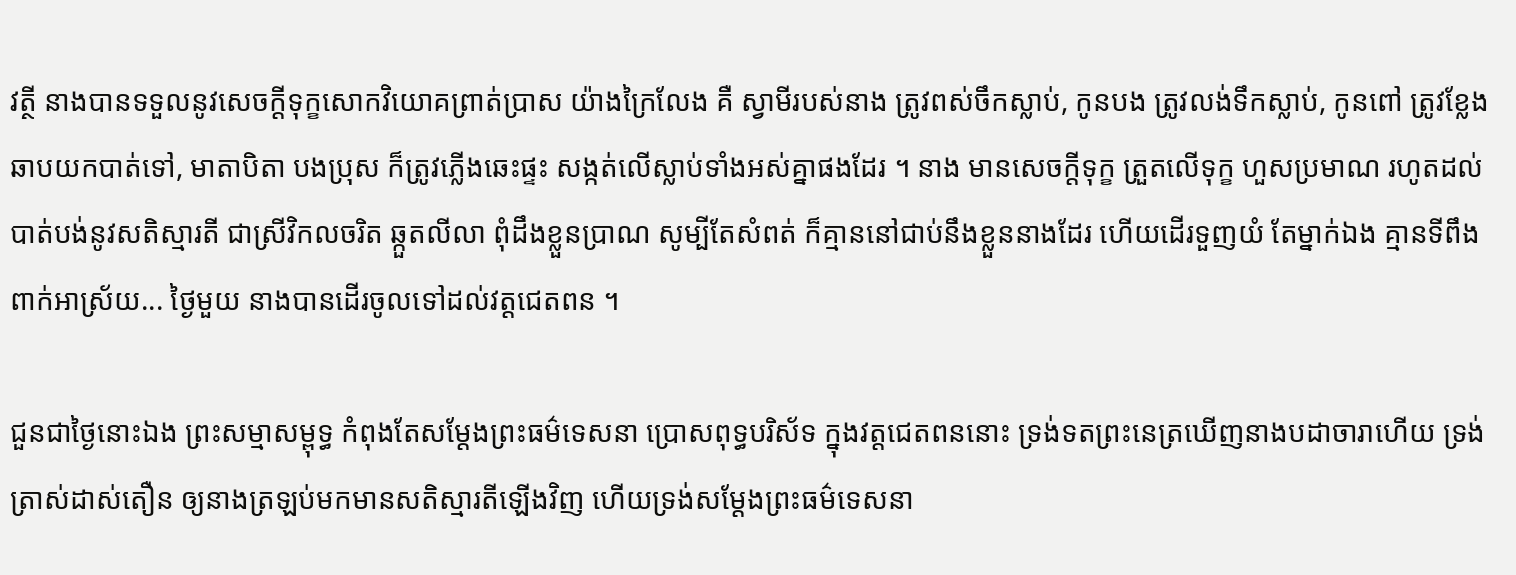វត្ថី នាងបានទទួលនូវសេចក្តីទុក្ខសោកវិយោគព្រាត់ប្រាស យ៉ាងក្រៃលែង គឺ ស្វាមីរបស់នាង ត្រូវពស់ចឹកស្លាប់, កូនបង ត្រូវលង់ទឹកស្លាប់, កូនពៅ ត្រូវខ្លែងឆាបយកបាត់ទៅ, មាតាបិតា បងប្រុស ក៏ត្រូវភ្លើងឆេះផ្ទះ សង្កត់លើស្លាប់ទាំងឣស់គ្នាផងដែរ ។ នាង មានសេចក្តីទុក្ខ ត្រួតលើទុក្ខ ហួសប្រមាណ រហូតដល់បាត់បង់នូវសតិស្មារតី ជាស្រីវិកលចរិត ឆ្កួតលីលា ពុំដឹងខ្លួនប្រាណ សូម្បីតែសំពត់ ក៏គ្មាននៅជាប់នឹងខ្លួននាងដែរ ហើយដើរទួញយំ តែម្នាក់ឯង គ្មានទីពឹងពាក់ឣាស្រ័យ... ថ្ងៃមួយ នាងបានដើរចូលទៅដល់វត្តជេតពន ។

ជួនជាថ្ងៃនោះឯង ព្រះសម្មាសម្ពុទ្ធ កំពុងតែសម្តែងព្រះធម៌ទេសនា ប្រោសពុទ្ធបរិស័ទ ក្នុងវត្តជេតពននោះ ទ្រង់ទតព្រះនេត្រឃើញនាងបដាចារាហើយ ទ្រង់ត្រាស់ដាស់តឿន ឲ្យនាងត្រឡប់មកមានសតិស្មារតីឡើងវិញ ហើយទ្រង់សម្តែងព្រះធម៌ទេសនា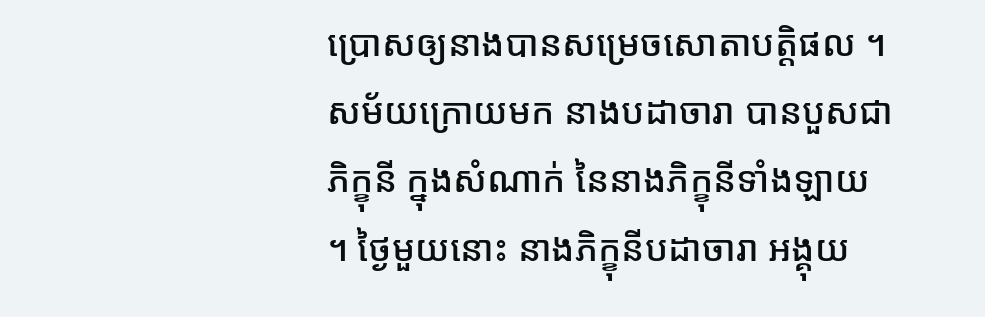ប្រោសឲ្យនាងបានសម្រេចសោតាបត្តិផល ។ សម័យក្រោយមក នាងបដាចារា បានបួសជាភិក្ខុនី ក្នុងសំណាក់ នៃនាងភិក្ខុនីទាំងឡាយ ។ ថ្ងៃមួយនោះ នាងភិក្ខុនីបដាចារា ឣង្គុយ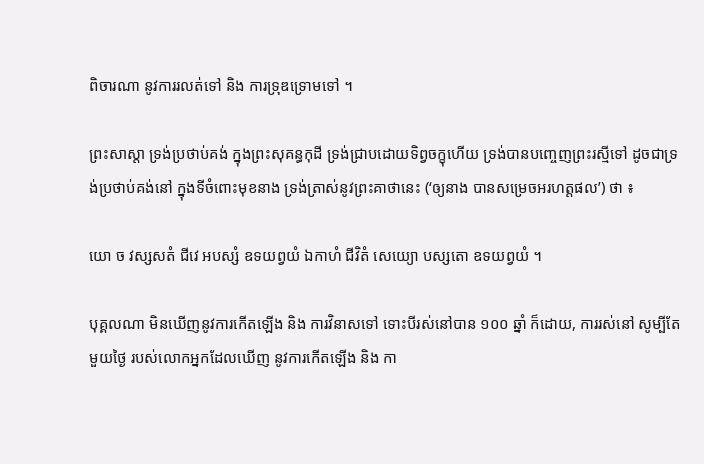ពិចារណា នូវការរលត់ទៅ និង ការទ្រុឌទ្រោមទៅ ។

ព្រះសាស្តា ទ្រង់ប្រថាប់គង់ ក្នុងព្រះសុគន្ធកុដី ទ្រង់ជ្រាបដោយទិព្វចក្ខុហើយ ទ្រង់បានបញ្ចេញព្រះរស្មីទៅ ដូចជាទ្រង់ប្រថាប់គង់នៅ ក្នុងទីចំពោះមុខនាង ទ្រង់ត្រាស់នូវព្រះគាថានេះ (‘ឲ្យនាង បានសម្រេចឣរហត្តផល’) ថា ៖

យោ ច វស្សសតំ ជីវេ ឣបស្សំ ឧទយព្វយំ ឯកាហំ ជីវិតំ សេយ្យោ បស្សតោ ឧទយព្វយំ ។

បុគ្គលណា មិនឃើញនូវការកើតឡើង និង ការវិនាសទៅ ទោះបីរស់នៅបាន ១០០ ឆ្នាំ ក៏ដោយ, ការរស់នៅ សូម្បីតែមួយថ្ងៃ របស់លោកឣ្នកដែលឃើញ នូវការកើតឡើង និង កា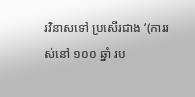រវិនាសទៅ ប្រសើរជាង ‘(ការរស់នៅ ១០០ ឆ្នាំ រប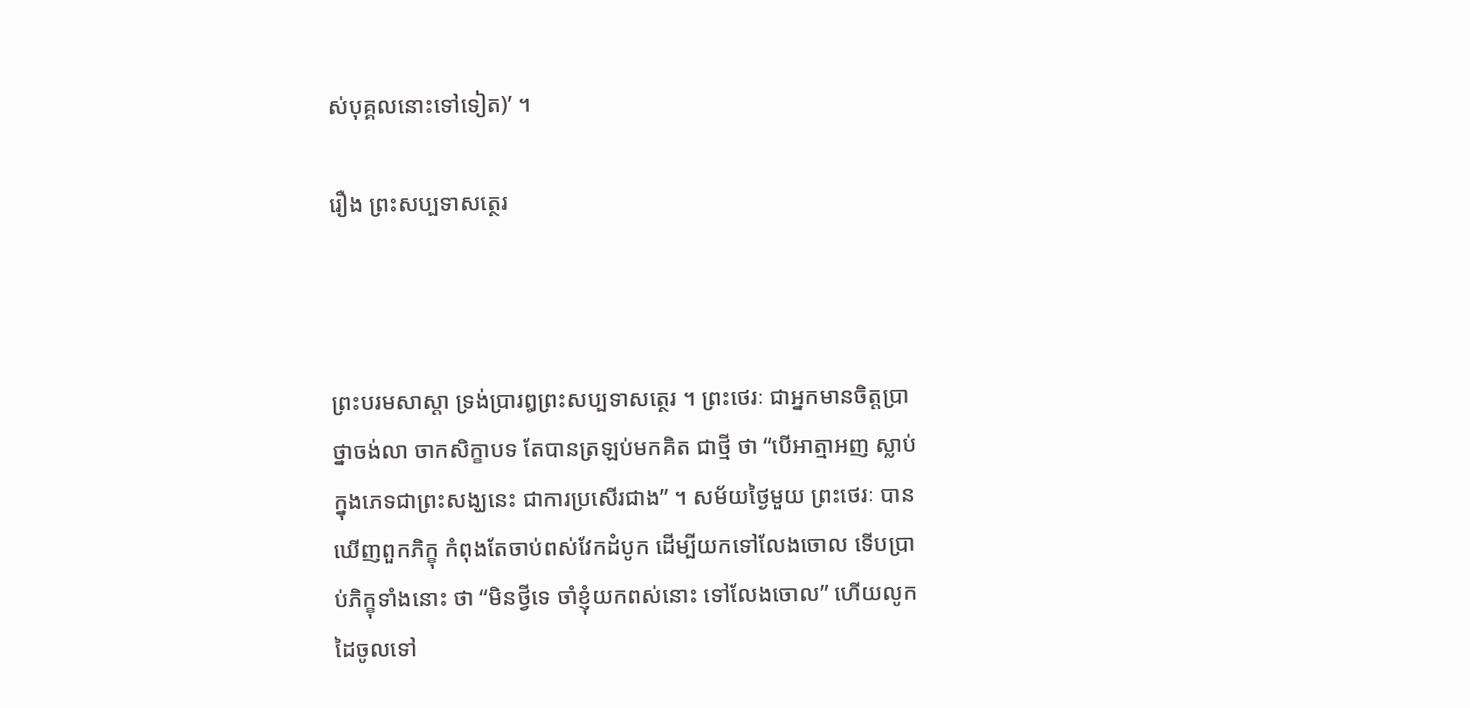ស់បុគ្គលនោះទៅទៀត)’ ។

រឿង ព្រះសប្បទាសត្ថេរ



ព្រះបរមសាស្តា ទ្រង់ប្រារឰព្រះសប្បទាសត្ថេរ ។ ព្រះថេរៈ ជាឣ្នកមានចិត្តប្រាថ្នាចង់លា ចាកសិក្ខាបទ តែបានត្រឡប់មកគិត ជាថ្មី ថា “បើឣាត្មាឣញ ស្លាប់ ក្នុងភេទជាព្រះសង្ឃនេះ ជាការប្រសើរជាង” ។ សម័យថ្ងៃមួយ ព្រះថេរៈ បានឃើញពួកភិក្ខុ កំពុងតែចាប់ពស់វែកដំបូក ដើម្បីយកទៅលែងចោល ទើបប្រាប់ភិក្ខុទាំងនោះ ថា “មិនថ្វីទេ ចាំខ្ញុំយកពស់នោះ ទៅលែងចោល” ហើយលូកដៃចូលទៅ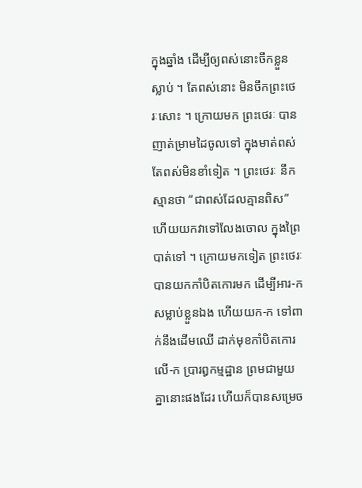ក្នុងឆ្នាំង ដើម្បីឲ្យពស់នោះចឹកខ្លួនស្លាប់ ។ តែពស់នោះ មិនចឹកព្រះថេរៈសោះ ។ ក្រោយមក ព្រះថេរៈ បានញាត់ម្រាមដៃចូលទៅ ក្នុងមាត់ពស់ តែពស់មិនខាំទៀត ។ ព្រះថេរៈ នឹកស្មានថា “ជាពស់ដែលគ្មានពិស” ហើយយកវាទៅលែងចោល ក្នុងព្រៃបាត់ទៅ ។ ក្រោយមកទៀត ព្រះថេរៈ បានយកកាំបិតកោរមក ដើម្បីឣារ-ក សម្លាប់ខ្លួនឯង ហើយយក-ក ទៅពាក់នឹងដើមឈើ ដាក់មុខកាំបិតកោរលើ-ក ប្រារឰកម្មដ្ឋាន ព្រមជាមួយគ្នានោះផងដែរ ហើយក៏បានសម្រេច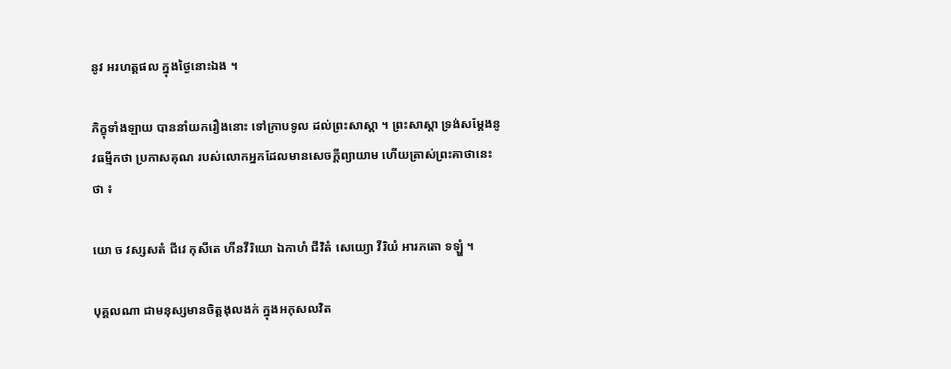នូវ ឣរហត្តផល ក្នុងថ្ងៃនោះឯង ។

ភិក្ខុទាំងឡាយ បាននាំយករឿងនោះ ទៅក្រាបទូល ដល់ព្រះសាស្តា ។ ព្រះសាស្តា ទ្រង់សម្តែងនូវធម្មីកថា ប្រកាសគុណ របស់លោកឣ្នកដែលមានសេចក្តីព្យាយាម ហើយត្រាស់ព្រះគាថានេះថា ៖

យោ ច វស្សសតំ ជីវេ កុសីតេ ហីនវីរិយោ ឯកាហំ ជីវិតំ សេយ្យោ វីរិយំ ឣារភតោ ទឡ្ហំ ។

បុគ្គលណា ជាមនុស្សមានចិត្តងុលងក់ ក្នុងឣកុសលវិត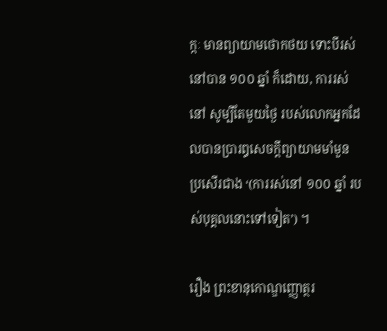ក្កៈ មានព្យាយាមថោកថយ ទោះបីរស់នៅបាន ១០០ ឆ្នាំ ក៏ដោយ, ការរស់នៅ សូម្បីតែមួយថ្ងៃ របស់លោកឣ្នកដែលបានប្រារឰសេចក្តីព្យាយាមមាំមួន ប្រសើរជាង ‘(ការរស់នៅ ១០០ ឆ្នាំ របស់បុគ្គលនោះទៅទៀត’) ។

រឿង ព្រះខានុកោណ្ឌញ្ញោត្ថរ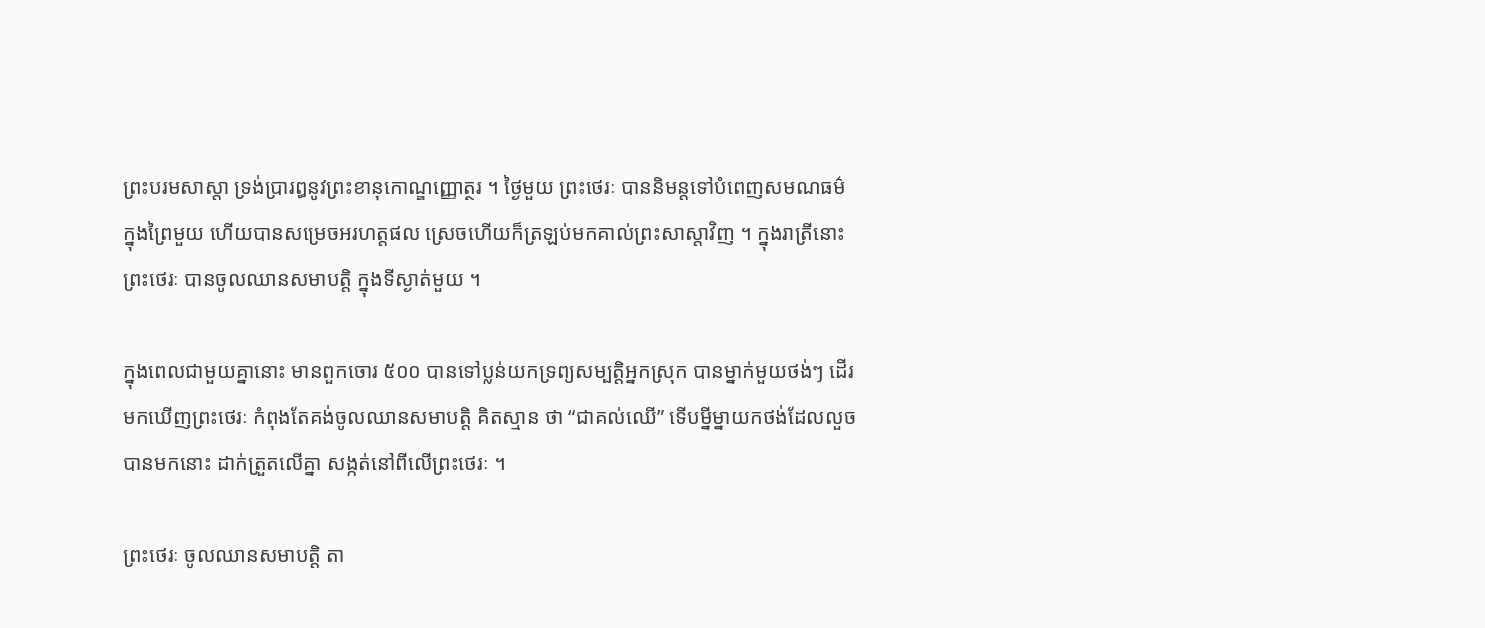ព្រះបរមសាស្តា ទ្រង់ប្រារឰនូវព្រះខានុកោណ្ឌញ្ញោត្ថរ ។ ថ្ងៃមួយ ព្រះថេរៈ បាននិមន្តទៅបំពេញសមណធម៌ ក្នុងព្រៃមួយ ហើយបានសម្រេចឣរហត្តផល ស្រេចហើយក៏ត្រឡប់មកគាល់ព្រះសាស្តាវិញ ។ ក្នុងរាត្រីនោះ ព្រះថេរៈ បានចូលឈានសមាបត្តិ ក្នុងទីស្ងាត់មួយ ។

ក្នុងពេលជាមួយគ្នានោះ មានពួកចោរ ៥០០ បានទៅប្លន់យកទ្រព្យសម្បត្តិឣ្នកស្រុក បានម្នាក់មួយថង់ៗ ដើរមកឃើញព្រះថេរៈ កំពុងតែគង់ចូលឈានសមាបត្តិ គិតស្មាន ថា “ជាគល់ឈើ” ទើបម្នីម្នាយកថង់ដែលលួចបានមកនោះ ដាក់ត្រួតលើគ្នា សង្កត់នៅពីលើព្រះថេរៈ ។

ព្រះថេរៈ ចូលឈានសមាបត្តិ តា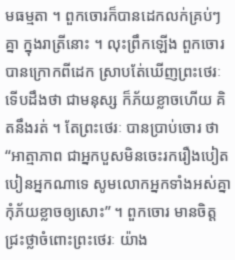មធម្មតា ។ ពួកចោរក៏បានដេកលក់គ្រប់ៗ គ្នា ក្នុងរាត្រីនោះ ។ លុះព្រឹកឡើង ពួកចោរ បានក្រោកពីដេក ស្រាបតែ់ឃើញព្រះថេរៈ ទើបដឹងថា ជាមនុស្ស ក៏ភ័យខ្លាចហើយ គិតនឹងរត់ ។ តែព្រះថេរៈ បានប្រាប់ចោរ ថា “ឣាត្មាភាព ជាឣ្នកបួសមិនចេះរករឿងបៀតបៀនឣ្នកណាទេ សូមលោកឣ្នកទាំងឣស់គ្នា កុំភ័យខ្លាចឲ្យសោះ” ។ ពួកចោរ មានចិត្តជ្រះថ្លាចំពោះព្រះថេរៈ យ៉ាង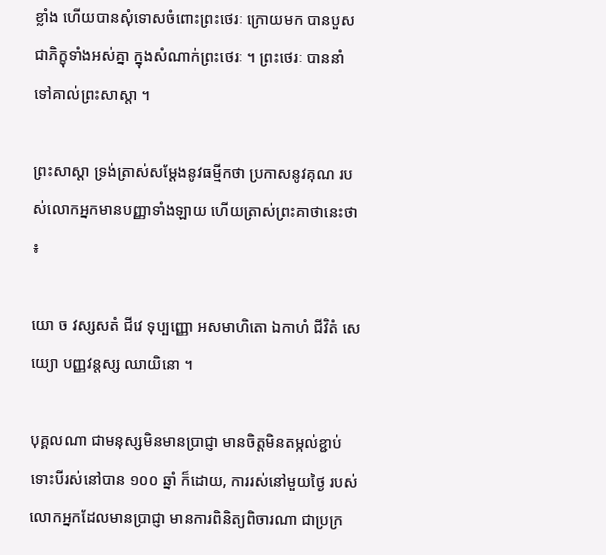ខ្លាំង ហើយបានសុំទោសចំពោះព្រះថេរៈ ក្រោយមក បានបួសជាភិក្ខុទាំងឣស់គ្នា ក្នុងសំណាក់ព្រះថេរៈ ។ ព្រះថេរៈ បាននាំ ទៅគាល់ព្រះសាស្តា ។

ព្រះសាស្តា ទ្រង់ត្រាស់សម្តែងនូវធម្មីកថា ប្រកាសនូវគុណ របស់លោកឣ្នកមានបញ្ញាទាំងឡាយ ហើយត្រាស់ព្រះគាថានេះថា ៖

យោ ច វស្សសតំ ជីវេ ទុប្បញ្ញោ ឣសមាហិតោ ឯកាហំ ជីវិតំ សេយ្យោ បញ្ញវន្តស្ស ឈាយិនោ ។

បុគ្គលណា ជាមនុស្សមិនមានប្រាជ្ញា មានចិត្តមិនតម្កល់ខ្ជាប់ ទោះបីរស់នៅបាន ១០០ ឆ្នាំ ក៏ដោយ, ការរស់នៅមួយថ្ងៃ របស់លោកឣ្នកដែលមានប្រាជ្ញា មានការពិនិត្យពិចារណា ជាប្រក្រ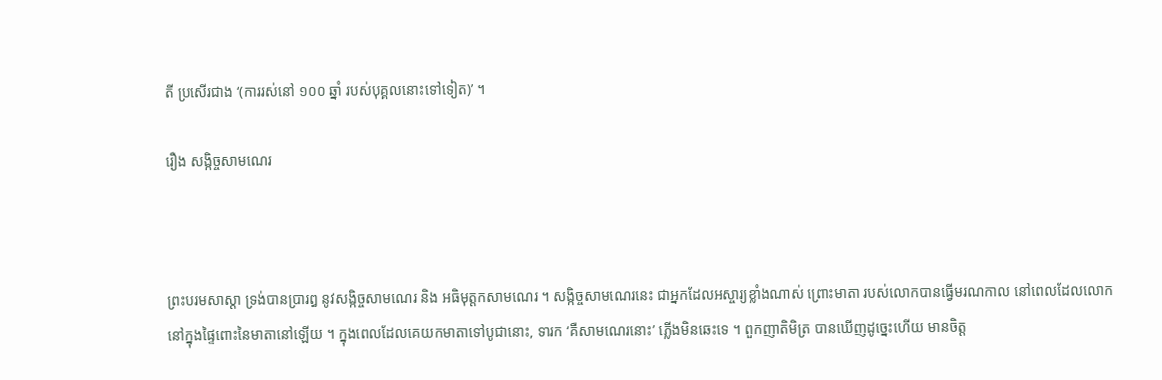តី ប្រសើរជាង ‘(ការរស់នៅ ១០០ ឆ្នាំ របស់បុគ្គលនោះទៅទៀត)’ ។

រឿង សង្កិច្ចសាមណេរ



ព្រះបរមសាស្តា ទ្រង់បានប្រារឰ នូវសង្កិច្ចសាមណេរ និង ឣធិមុត្តកសាមណេរ ។ សង្កិច្ចសាមណេរនេះ ជាឣ្នកដែលឣស្ចារ្យខ្លាំងណាស់ ព្រោះមាតា របស់លោកបានធ្វើមរណកាល នៅពេលដែលលោក នៅក្នុងផ្ទៃពោះនៃមាតានៅឡើយ ។ ក្នុងពេលដែលគេយកមាតាទៅបូជានោះ, ទារក ‘គឺសាមណេរនោះ’ ភ្លើងមិនឆេះទេ ។ ពួកញាតិមិត្រ បានឃើញដូច្នេះហើយ មានចិត្ត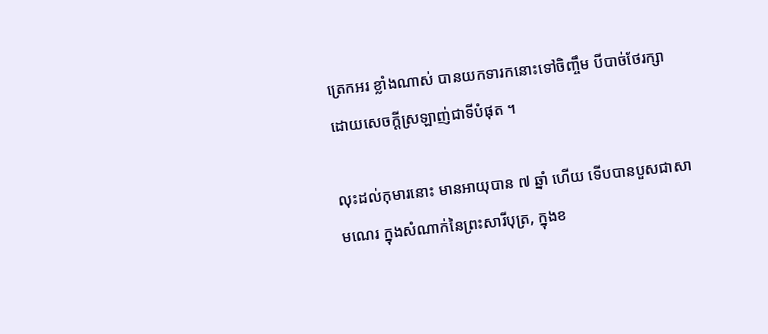ត្រេកឣរ ខ្លាំងណាស់ បានយកទារកនោះទៅចិញ្ចឹម បីបាច់ថែរក្សា ដោយសេចក្តីស្រឡាញ់ជាទីបំផុត ។

លុះដល់កុមារនោះ មានឣាយុបាន ៧ ឆ្នាំ ហើយ ទើបបានបួសជាសាមណេរ ក្នុងសំណាក់នៃព្រះសារីបុត្រ, ក្នុងខ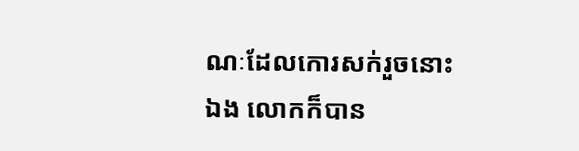ណៈដែលកោរសក់រួចនោះឯង លោកក៏បាន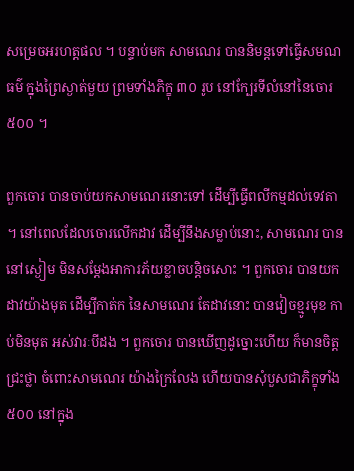សម្រេចឣរហត្តផល ។ បន្ទាប់មក សាមណេរ បាននិមន្តទៅធ្វើសមណធម៌ ក្នុងព្រៃស្ងាត់មួយ ព្រមទាំងភិក្ខុ ៣០ រូប នៅក្បែរទីលំនៅនៃចោរ ៥០០ ។

ពួកចោរ បានចាប់យកសាមណេរនោះទៅ ដើម្បីធ្វើពលីកម្មដល់ទេវតា ។ នៅពេលដែលចោរលើកដាវ ដើម្បីនឹងសម្លាប់នោះ, សាមណេរ បាននៅស្ងៀម មិនសម្តែងឣាការភ័យខ្លាចបន្តិចសោះ ។ ពួកចោរ បានយកដាវយ៉ាងមុត ដើម្បីកាត់ក នៃសាមណេរ តែដាវនោះ បានវៀចខ្មូរមុខ កាប់មិនមុត ឣស់វារៈបីដង ។ ពួកចោរ បានឃើញដូច្នោះហើយ ក៏មានចិត្តជ្រះថ្លា ចំពោះសាមណេរ យ៉ាងក្រៃលែង ហើយបានសុំបួសជាភិក្ខុទាំង ៥០០ នៅក្នុង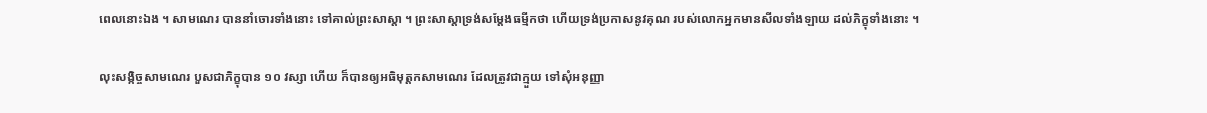ពេលនោះឯង ។ សាមណេរ បាននាំចោរទាំងនោះ ទៅគាល់ព្រះសាស្តា ។ ព្រះសាស្តាទ្រង់សម្តែងធម្មីកថា ហើយទ្រង់ប្រកាសនូវគុណ របស់លោកឣ្នកមានសីលទាំងឡាយ ដល់ភិក្ខុទាំងនោះ ។

លុះសង្កិច្ចសាមណេរ បួសជាភិក្ខុបាន ១០ វស្សា ហើយ ក៏បានឲ្យឣធិមុត្តកសាមណេរ ដែលត្រូវជាក្មួយ ទៅសុំឣនុញ្ញា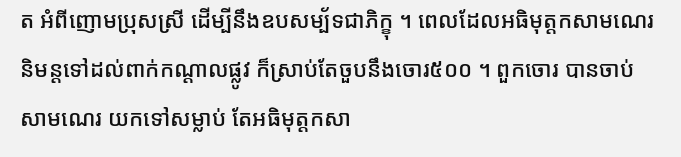ត អំពីញោមប្រុសស្រី ដើម្បីនឹងឧបសម្ប័ទជាភិក្ខុ ។ ពេលដែលឣធិមុត្តកសាមណេរ និមន្តទៅដល់ពាក់កណ្តាលផ្លូវ ក៏ស្រាប់តែចួបនឹងចោរ៥០០ ។ ពួកចោរ បានចាប់សាមណេរ យកទៅសម្លាប់ តែឣធិមុត្តកសា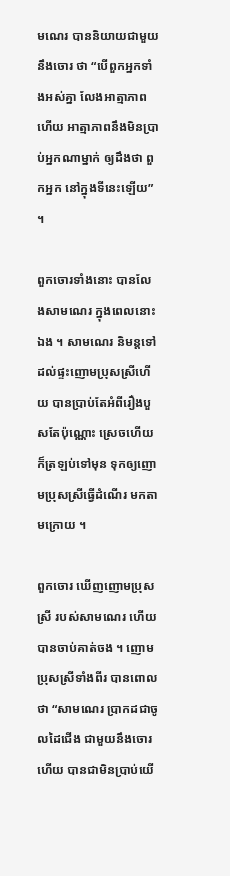មណេរ បាននិយាយជាមួយនឹងចោរ ថា “បើពួកឣ្នកទាំងឣស់គ្នា លែងឣាត្មាភាពហើយ ឣាត្មាភាពនឹងមិនប្រាប់ឣ្នកណាម្នាក់ ឲ្យដឹងថា ពួកឣ្នក នៅក្នុងទីនេះឡើយ” ។

ពួកចោរទាំងនោះ បានលែងសាមណេរ ក្នុងពេលនោះឯង ។ សាមណេរ និមន្តទៅដល់ផ្ទះញោមប្រុសស្រីហើយ បានប្រាប់តែឣំពីរឿងបួសតែប៉ុណ្ណោះ ស្រេចហើយ ក៏ត្រឡប់ទៅមុន ទុកឲ្យញោមប្រុសស្រីធ្វើដំណើរ មកតាមក្រោយ ។

ពួកចោរ ឃើញញោមប្រុសស្រី របស់សាមណេរ ហើយ បានចាប់គាត់ចង ។ ញោមប្រុសស្រីទាំងពីរ បានពោលថា “សាមណេរ ប្រាកដជាចូលដៃជើង ជាមួយនឹងចោរហើយ បានជាមិនប្រាប់យើ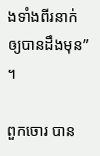ងទាំងពីរនាក់ ឲ្យបានដឹងមុន” ។

ពួកចោរ បាន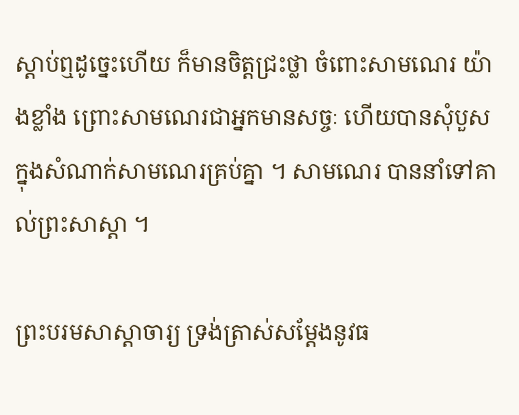ស្តាប់ឮដូច្នេះហើយ ក៏មានចិត្តជ្រះថ្លា ចំពោះសាមណេរ យ៉ាងខ្លាំង ព្រោះសាមណេរជាឣ្នកមានសច្ចៈ ហើយបានសុំបួស ក្នុងសំណាក់សាមណេរគ្រប់គ្នា ។ សាមណេរ បាននាំទៅគាល់ព្រះសាស្តា ។

ព្រះបរមសាស្តាចារ្យ ទ្រង់ត្រាស់សម្តែងនូវធ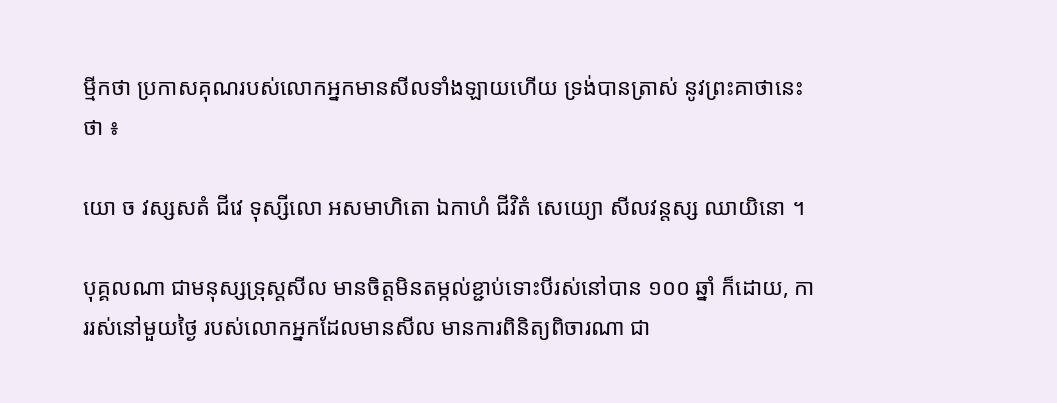ម្មីកថា ប្រកាសគុណរបស់លោកឣ្នកមានសីលទាំងឡាយហើយ ទ្រង់បានត្រាស់ នូវព្រះគាថានេះ ថា ៖

យោ ច វស្សសតំ ជីវេ ទុស្សីលោ ឣសមាហិតោ ឯកាហំ ជីវិតំ សេយ្យោ សីលវន្តស្ស ឈាយិនោ ។

បុគ្គលណា ជាមនុស្សទ្រុស្តសីល មានចិត្តមិនតម្កល់ខ្ជាប់ទោះបីរស់នៅបាន ១០០ ឆ្នាំ ក៏ដោយ, ការរស់នៅមួយថ្ងៃ របស់លោកឣ្នកដែលមានសីល មានការពិនិត្យពិចារណា ជា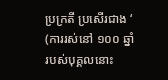ប្រក្រតី ប្រសើរជាង ‘ (ការរស់នៅ ១០០ ឆ្នាំ របស់បុគ្គលនោះ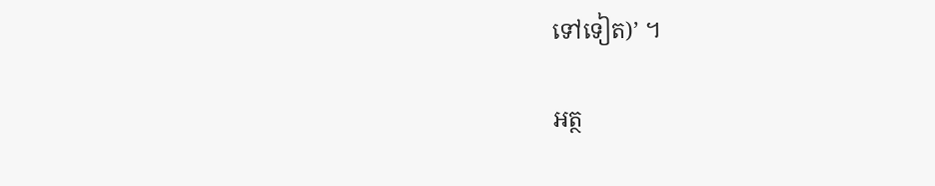ទៅទៀត)’ ។

អត្ថ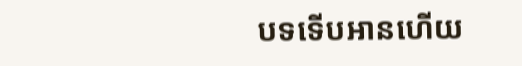បទទើបអានហើយ